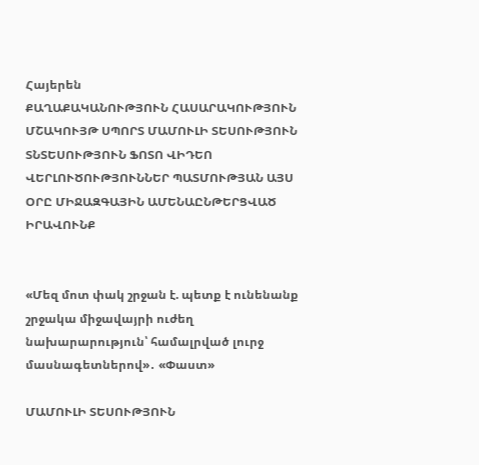Հայերեն
ՔԱՂԱՔԱԿԱՆՈՒԹՅՈՒՆ ՀԱՍԱՐԱԿՈՒԹՅՈՒՆ ՄՇԱԿՈՒՅԹ ՍՊՈՐՏ ՄԱՄՈՒԼԻ ՏԵՍՈՒԹՅՈՒՆ ՏՆՏԵՍՈՒԹՅՈՒՆ ՖՈՏՈ ՎԻԴԵՈ ՎԵՐԼՈՒԾՈՒԹՅՈՒՆՆԵՐ ՊԱՏՄՈՒԹՅԱՆ ԱՅՍ ՕՐԸ ՄԻՋԱԶԳԱՅԻՆ ԱՄԵՆԱԸՆԹԵՐՑՎԱԾ ԻՐԱՎՈՒՆՔ


«Մեզ մոտ փակ շրջան է. պետք է ունենանք շրջակա միջավայրի ուժեղ նախարարություն՝ համալրված լուրջ մասնագետներով»․ «Փաստ»

ՄԱՄՈՒԼԻ ՏԵՍՈՒԹՅՈՒՆ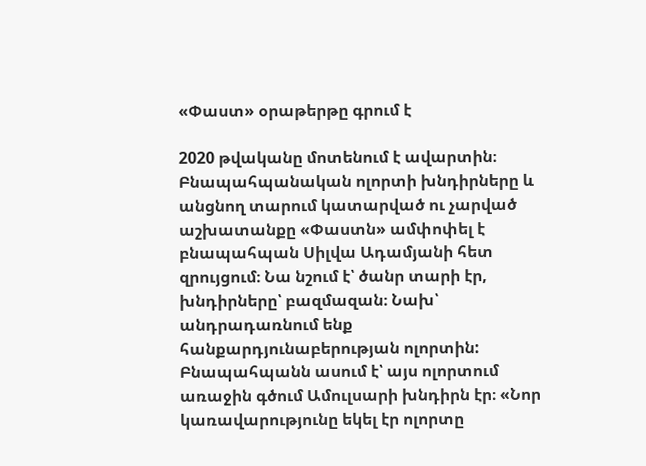«Փաստ» օրաթերթը գրում է

2020 թվականը մոտենում է ավարտին։ Բնապահպանական ոլորտի խնդիրները և անցնող տարում կատարված ու չարված աշխատանքը «Փաստն» ամփոփել է բնապահպան Սիլվա Ադամյանի հետ զրույցում։ Նա նշում է՝ ծանր տարի էր, խնդիրները՝ բազմազան։ Նախ՝ անդրադառնում ենք հանքարդյունաբերության ոլորտին: Բնապահպանն ասում է՝ այս ոլորտում առաջին գծում Ամուլսարի խնդիրն էր։ «Նոր կառավարությունը եկել էր ոլորտը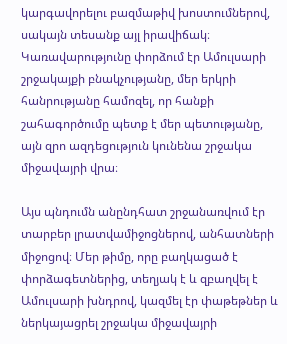կարգավորելու բազմաթիվ խոստումներով, սակայն տեսանք այլ իրավիճակ։ Կառավարությունը փորձում էր Ամուլսարի շրջակայքի բնակչությանը, մեր երկրի հանրությանը համոզել, որ հանքի շահագործումը պետք է մեր պետությանը, այն զրո ազդեցություն կունենա շրջակա միջավայրի վրա։

Այս պնդումն անընդհատ շրջանառվում էր տարբեր լրատվամիջոցներով, անհատների միջոցով։ Մեր թիմը, որը բաղկացած է փորձագետներից, տեղյակ է և զբաղվել է Ամուլսարի խնդրով, կազմել էր փաթեթներ և ներկայացրել շրջակա միջավայրի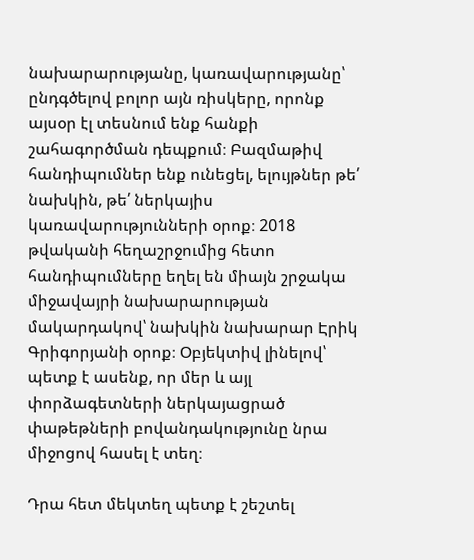նախարարությանը, կառավարությանը՝ ընդգծելով բոլոր այն ռիսկերը, որոնք այսօր էլ տեսնում ենք հանքի շահագործման դեպքում։ Բազմաթիվ հանդիպումներ ենք ունեցել, ելույթներ թե՛ նախկին, թե՛ ներկայիս կառավարությունների օրոք։ 2018 թվականի հեղաշրջումից հետո հանդիպումները եղել են միայն շրջակա միջավայրի նախարարության մակարդակով՝ նախկին նախարար Էրիկ Գրիգորյանի օրոք։ Օբյեկտիվ լինելով՝ պետք է ասենք, որ մեր և այլ փորձագետների ներկայացրած փաթեթների բովանդակությունը նրա միջոցով հասել է տեղ։

Դրա հետ մեկտեղ պետք է շեշտել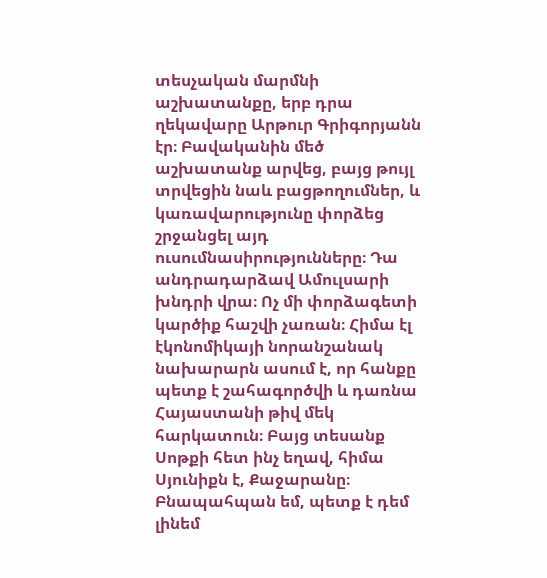տեսչական մարմնի աշխատանքը, երբ դրա ղեկավարը Արթուր Գրիգորյանն էր։ Բավականին մեծ աշխատանք արվեց, բայց թույլ տրվեցին նաև բացթողումներ, և կառավարությունը փորձեց շրջանցել այդ ուսումնասիրությունները։ Դա անդրադարձավ Ամուլսարի խնդրի վրա։ Ոչ մի փորձագետի կարծիք հաշվի չառան։ Հիմա էլ էկոնոմիկայի նորանշանակ նախարարն ասում է, որ հանքը պետք է շահագործվի և դառնա Հայաստանի թիվ մեկ հարկատուն։ Բայց տեսանք Սոթքի հետ ինչ եղավ, հիմա Սյունիքն է, Քաջարանը։ Բնապահպան եմ, պետք է դեմ լինեմ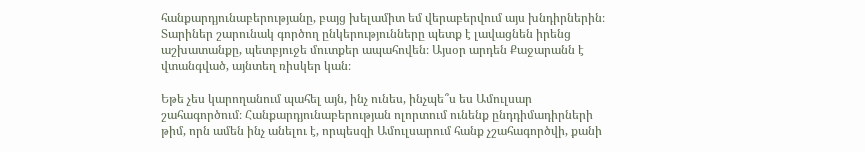հանքարդյունաբերությանը, բայց խելամիտ եմ վերաբերվում այս խնդիրներին։ Տարիներ շարունակ գործող ընկերությունները պետք է լավացնեն իրենց աշխատանքը, պետբյուջե մուտքեր ապահովեն։ Այսօր արդեն Քաջարանն է վտանգված, այնտեղ ռիսկեր կան։

Եթե չես կարողանում պահել այն, ինչ ունես, ինչպե՞ս ես Ամուլսար շահագործում։ Հանքարդյունաբերության ոլորտում ունենք ընդդիմադիրների թիմ, որն ամեն ինչ անելու է, որպեսզի Ամուլսարում հանք չշահագործվի, քանի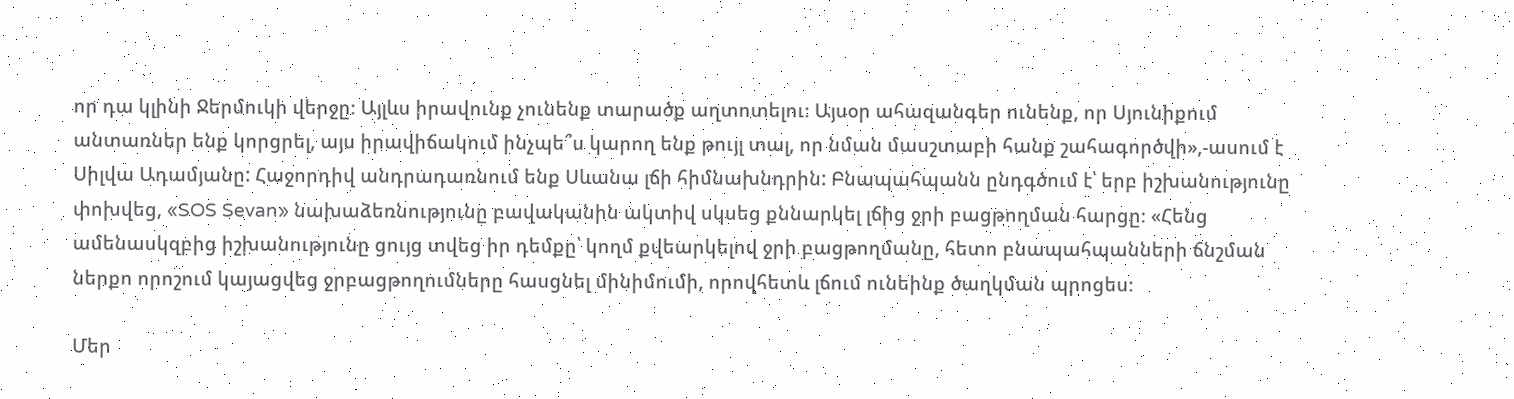որ դա կլինի Ջերմուկի վերջը։ Այլևս իրավունք չունենք տարածք աղտոտելու։ Այսօր ահազանգեր ունենք, որ Սյունիքում անտառներ ենք կորցրել, այս իրավիճակում ինչպե՞ս կարող ենք թույլ տալ, որ նման մասշտաբի հանք շահագործվի»,-ասում է Սիլվա Ադամյանը: Հաջորդիվ անդրադառնում ենք Սևանա լճի հիմնախնդրին: Բնապահպանն ընդգծում է՝ երբ իշխանությունը փոխվեց, «SOS Sevan» նախաձեռնությունը բավականին ակտիվ սկսեց քննարկել լճից ջրի բացթողման հարցը։ «Հենց ամենասկզբից իշխանությունը ցույց տվեց իր դեմքը՝ կողմ քվեարկելով ջրի բացթողմանը, հետո բնապահպանների ճնշման ներքո որոշում կայացվեց ջրբացթողումները հասցնել մինիմումի, որովհետև լճում ունեինք ծաղկման պրոցես։

Մեր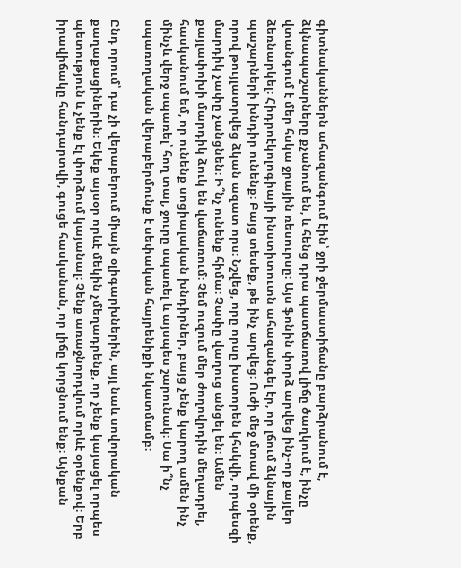գիտնականներն ահազանգում էին՝ ջրի ջերմաստիճանը բարձրանում է, ձկնապաշարները քչանում են, և հենց դրա պատճառով լիճը ծաղկում է, ինչը վտանգում է մեր հսկա ջրային ռեսուրսը։ Այս ֆոնին փորձ արվեց ինչ-որ քայլեր ձեռնարկել։ Հիդրոէկոլոգիայի ինստիտուտն ահազանգել էր, որ լճում ձկնային պաշարների խնդիր ունենք։ Բայց տեսեք, թե ինչ արվեց։ Ուժի մեջ մտավ մի օրենք, որով թույլատրվեց ձկան ազատ որս։ Նշվեց, որը որսը խստորեն կհսկվի, որպեսզի մարդիկ չափը չանցնեն։ Ի՞նչ ունենք հիմա։ Չափը վաղուց անցել են։ Ամեն քայլափոխի մարդիկ ձուկ են վաճառում։ Չեմ ուզում մեր ժողովրդին մեղադրել, հասկանում եմ, որ ունենք սոցիալական խնդիրներ, բայց չենք կարող ամեն ինչ մինչև վերջ սպառել՝ հող տալ, ջուրը սպառել և այսպես շարունակ։ Սա ի՞նչ սպառողական վերաբերմունք է սեփական հայրենիքի նկատմամբ։

Ընդ որում՝ դա չի վերաբերում միայն օլիգարխներին, այլ նաև սովորական քաղաքացիներին։ Եկեք այսօր որևէ մեկին չմեղադրենք, որ չենք կայացել որպես պետություն և չենք էլ փորձում կայանալ։ Չենք առաջնորդվում որևէ օրենքով։ Երբ իրավիճակը հանդարտվի, գուցե հասկանան, որ լիճը կորցնում ենք։ Այնքան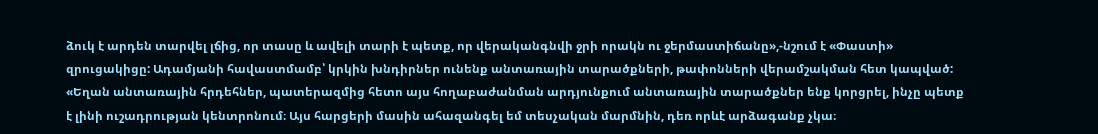ձուկ է արդեն տարվել լճից, որ տասը և ավելի տարի է պետք, որ վերականգնվի ջրի որակն ու ջերմաստիճանը»,-նշում է «Փաստի» զրուցակիցը: Ադամյանի հավաստմամբ՝ կրկին խնդիրներ ունենք անտառային տարածքների, թափոնների վերամշակման հետ կապված: «Եղան անտառային հրդեհներ, պատերազմից հետո այս հողաբաժանման արդյունքում անտառային տարածքներ ենք կորցրել, ինչը պետք է լինի ուշադրության կենտրոնում։ Այս հարցերի մասին ահազանգել եմ տեսչական մարմնին, դեռ որևէ արձագանք չկա։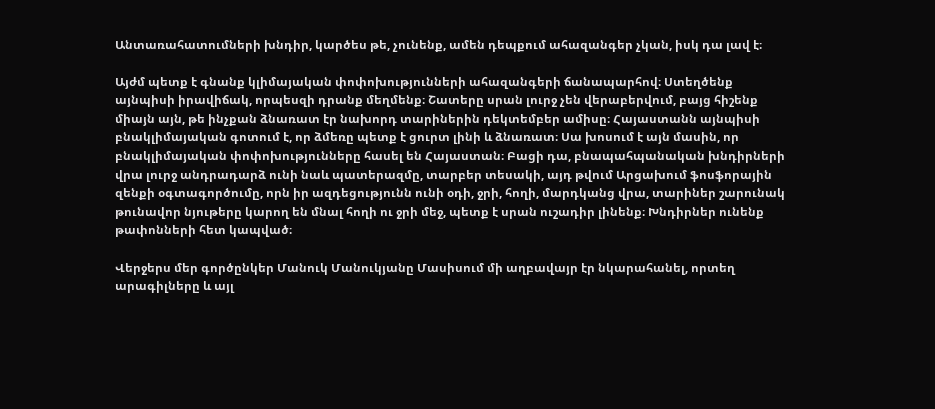Անտառահատումների խնդիր, կարծես թե, չունենք, ամեն դեպքում ահազանգեր չկան, իսկ դա լավ է։

Այժմ պետք է գնանք կլիմայական փոփոխությունների ահազանգերի ճանապարհով։ Ստեղծենք այնպիսի իրավիճակ, որպեսզի դրանք մեղմենք։ Շատերը սրան լուրջ չեն վերաբերվում, բայց հիշենք միայն այն, թե ինչքան ձնառատ էր նախորդ տարիներին դեկտեմբեր ամիսը։ Հայաստանն այնպիսի բնակլիմայական գոտում է, որ ձմեռը պետք է ցուրտ լինի և ձնառատ։ Սա խոսում է այն մասին, որ բնակլիմայական փոփոխությունները հասել են Հայաստան։ Բացի դա, բնապահպանական խնդիրների վրա լուրջ անդրադարձ ունի նաև պատերազմը, տարբեր տեսակի, այդ թվում Արցախում ֆոսֆորային զենքի օգտագործումը, որն իր ազդեցությունն ունի օդի, ջրի, հողի, մարդկանց վրա, տարիներ շարունակ թունավոր նյութերը կարող են մնալ հողի ու ջրի մեջ, պետք է սրան ուշադիր լինենք։ Խնդիրներ ունենք թափոնների հետ կապված։

Վերջերս մեր գործընկեր Մանուկ Մանուկյանը Մասիսում մի աղբավայր էր նկարահանել, որտեղ արագիլները և այլ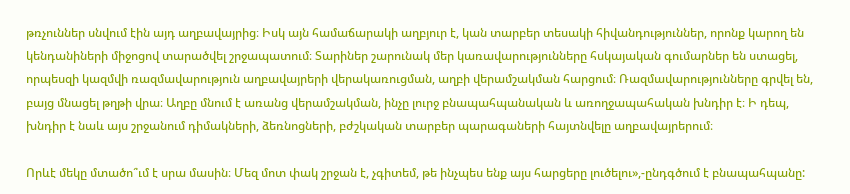թռչուններ սնվում էին այդ աղբավայրից։ Իսկ այն համաճարակի աղբյուր է, կան տարբեր տեսակի հիվանդություններ, որոնք կարող են կենդանիների միջոցով տարածվել շրջապատում։ Տարիներ շարունակ մեր կառավարությունները հսկայական գումարներ են ստացել, որպեսզի կազմվի ռազմավարություն աղբավայրերի վերակառուցման, աղբի վերամշակման հարցում։ Ռազմավարությունները գրվել են, բայց մնացել թղթի վրա։ Աղբը մնում է առանց վերամշակման, ինչը լուրջ բնապահպանական և առողջապահական խնդիր է։ Ի դեպ, խնդիր է նաև այս շրջանում դիմակների, ձեռնոցների, բժշկական տարբեր պարագաների հայտնվելը աղբավայրերում։

Որևէ մեկը մտածո՞ւմ է սրա մասին։ Մեզ մոտ փակ շրջան է, չգիտեմ, թե ինչպես ենք այս հարցերը լուծելու»,-ընդգծում է բնապահպանը: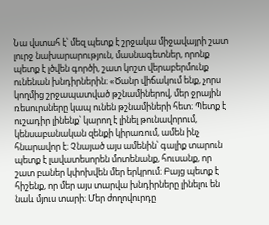Նա վստահ է՝ մեզ պետք է շրջակա միջավայրի շատ լուրջ նախարարություն, մասնագետներ, որոնք պետք է լծվեն գործի, շատ կոշտ վերաբերմունք ունենան խնդիրներին։ «Ծանր վիճակում ենք, չորս կողմից շրջապատված թշնամիներով, մեր ջրային ռեսուրսները կապ ունեն թշնամիների հետ։ Պետք է ուշադիր լինենք՝ կարող է լինել թունավորում, կենսաբանական զենքի կիրառում, ամեն ինչ հնարավոր է։ Չնայած այս ամենին՝ գալիք տարուն պետք է լավատեսորեն մոտենանք, հուսանք, որ շատ բաներ կփոխվեն մեր երկրում։ Բայց պետք է հիշենք, որ մեր այս տարվա խնդիրները լինելու են նաև մյուս տարի։ Մեր ժողովուրդը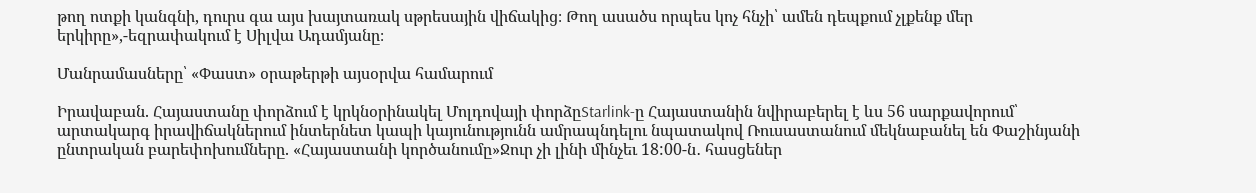թող ոտքի կանգնի, դուրս գա այս խայտառակ սթրեսային վիճակից։ Թող ասածս որպես կոչ հնչի՝ ամեն դեպքում չլքենք մեր երկիրը»,-եզրափակում է Սիլվա Ադամյանը։

Մանրամասները՝ «Փաստ» օրաթերթի այսօրվա համարում

Իրավաբան. Հայաստանը փորձում է կրկնօրինակել Մոլդովայի փորձըStarlink-ը Հայաստանին նվիրաբերել է ևս 56 սարքավորում՝ արտակարգ իրավիճակներում ինտերնետ կապի կայունությունն ամրապնդելու նպատակով Ռուսաստանում մեկնաբանել են Փաշինյանի ընտրական բարեփոխումները. «Հայաստանի կործանումը»Ջուր չի լինի մինչեւ 18:00-ն․ հասցեներ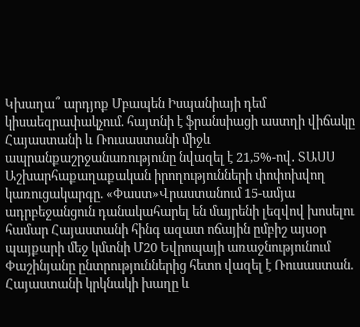Կխաղա՞ արդյոք Մբապեն Իսպանիայի դեմ կիսաեզրափակչում. հայտնի է ֆրանսիացի աստղի վիճակը Հայաստանի և Ռուսաստանի միջև ապրանքաշրջանառությունը նվազել է 21,5%-ով․ ՏԱՍՍ Աշխարհաքաղաքական իրողությունների փոփոխվող կառուցակարգը. «Փաստ»Վրաստանում 15-ամյա ադրբեջանցուն դանակահարել են մայրենի լեզվով խոսելու համար Հայաստանի հինգ ազատ ոճային ըմբիշ այսօր պայքարի մեջ կմտնի Մ20 Եվրոպայի առաջնությունում Փաշինյանը ընտրություններից հետո վազել է Ռուսաստան. Հայաստանի կրկնակի խաղը և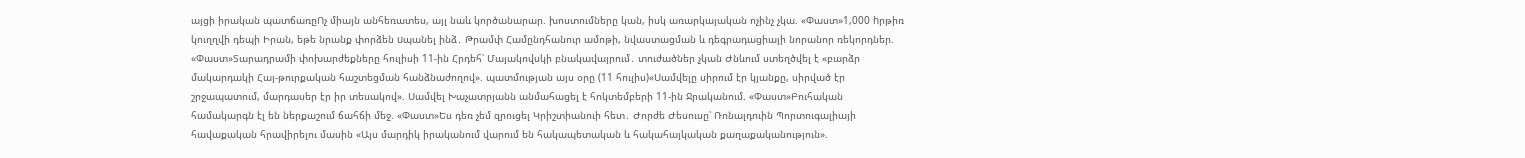այցի իրական պատճառըՈչ միայն անհեռատես, այլ նաև կործանարար. խոստումները կան, իսկ առարկայական ոչինչ չկա. «Փաստ»1,000 hրթիռ կուղղվի դեպի Իրան, եթե նրանք փորձեն uպանել ինձ․ Թրամփ Համընդհանուր ամոթի, նվաստացման և դեգրադացիայի նորանոր ռեկորդներ. «Փաստ»Տարադրամի փոխարժեքները հուլիսի 11-ին Հրդեհ՝ Մայակովսկի բնակավայրում․ տուժածներ չկան Ժնևում ստեղծվել է «բարձր մակարդակի Հայ-թուրքական հաշտեցման հանձնաժողով». պատմության այս օրը (11 հուլիս)«Սամվելը սիրում էր կյանքը, սիրված էր շրջապատում, մարդասեր էր իր տեսակով». Սամվել Խաչատրյանն անմահացել է հոկտեմբերի 11-ին Ջրականում. «Փաստ»Բուհական համակարգն էլ են ներքաշում ճահճի մեջ. «Փաստ»Ես դեռ չեմ զրուցել Կրիշտիանուի հետ․ Ժորժե Ժեսուսը՝ Ռոնալդուին Պորտուգալիայի հավաքական հրավիրելու մասին «Այս մարդիկ իրականում վարում են հակապետական և հակահայկական քաղաքականություն».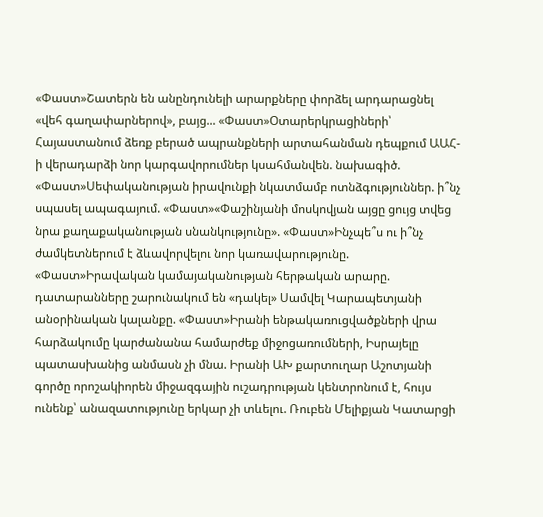«Փաստ»Շատերն են անընդունելի արարքները փորձել արդարացնել «վեհ գաղափարներով», բայց... «Փաստ»Օտարերկրացիների՝ Հայաստանում ձեռք բերած ապրանքների արտահանման դեպքում ԱԱՀ-ի վերադարձի նոր կարգավորումներ կսահմանվեն. նախագիծ. «Փաստ»Սեփականության իրավունքի նկատմամբ ոտնձգություններ. ի՞նչ սպասել ապագայում. «Փաստ»«Փաշինյանի մոսկովյան այցը ցույց տվեց նրա քաղաքականության սնանկությունը». «Փաստ»Ինչպե՞ս ու ի՞նչ ժամկետներում է ձևավորվելու նոր կառավարությունը. «Փաստ»Իրավական կամայականության հերթական արարը. դատարանները շարունակում են «դակել» Սամվել Կարապետյանի անօրինական կալանքը. «Փաստ»Իրանի ենթակառուցվածքների վրա հարձակումը կարժանանա համարժեք միջոցառումների, Իսրայելը պատասխանից անմասն չի մնա. Իրանի ԱԽ քարտուղար Աշոտյանի գործը որոշակիորեն միջազգային ուշադրության կենտրոնում է, հույս ունենք՝ անազատությունը երկար չի տևելու. Ռուբեն Մելիքյան Կատարցի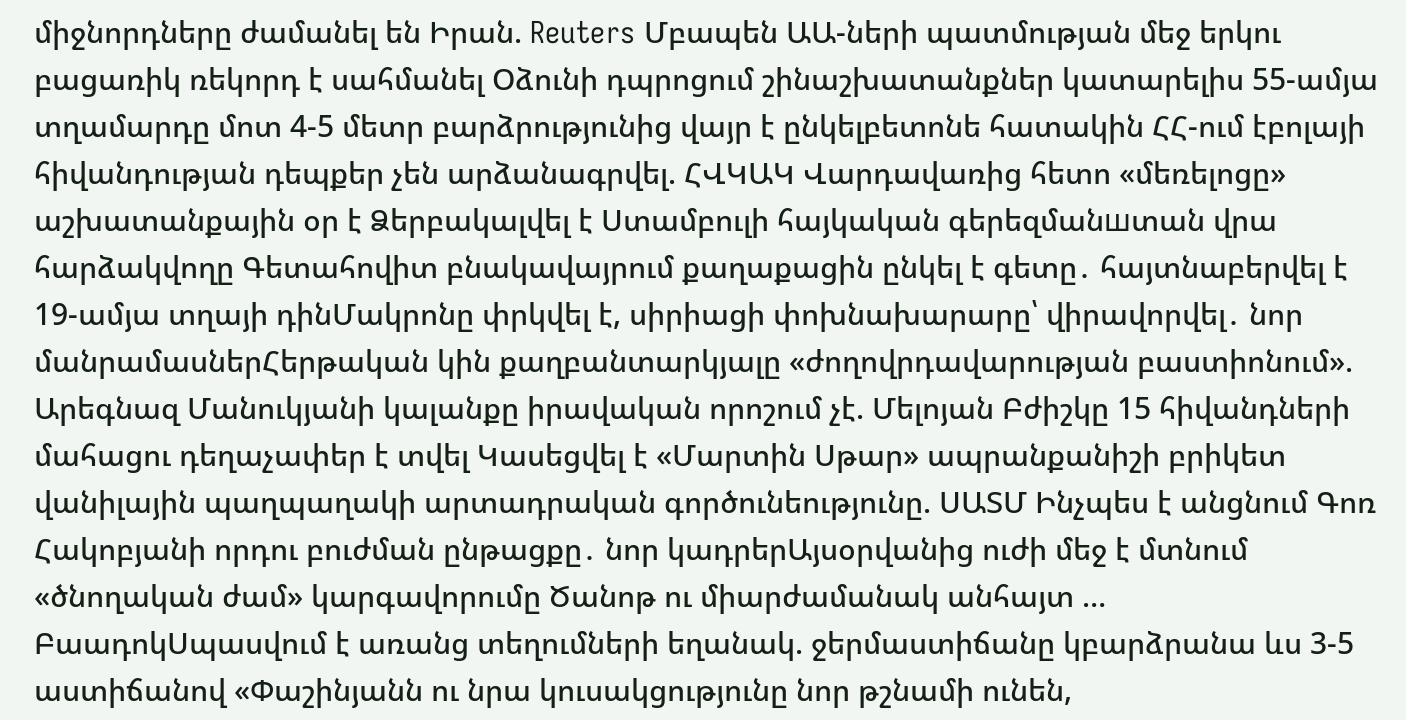միջնորդները ժամանել են Իրան. Reuters Մբապեն ԱԱ-ների պատմության մեջ երկու բացառիկ ռեկորդ է սահմանել Օձունի դպրոցում շինաշխատանքներ կատարելիս 55-ամյա տղամարդը մոտ 4-5 մետր բարձրությունից վայր է ընկելբետոնե հատակին ՀՀ-ում էբոլայի հիվանդության դեպքեր չեն արձանագրվել. ՀՎԿԱԿ Վարդավառից հետո «մեռելոցը» աշխատանքային օր է Ձերբակալվել է Ստամբուլի հայկական գերեզմանшտան վրա հարձակվողը Գետահովիտ բնակավայրում քաղաքացին ընկել է գետը․ հայտնաբերվել է 19-ամյա տղայի դինՄակրոնը փրկվել է, սիրիացի փոխնախարարը՝ վիրավորվել․ նոր մանրամասներՀերթական կին քաղբանտարկյալը «ժողովրդավարության բաստիոնում». Արեգնազ Մանուկյանի կալանքը իրավական որոշում չէ. Մելոյան Բժիշկը 15 հիվանդների մահացու դեղաչափեր է տվել Կասեցվել է «Մարտին Սթար» ապրանքանիշի բրիկետ վանիլային պաղպաղակի արտադրական գործունեությունը. ՍԱՏՄ Ինչպես է անցնում Գոռ Հակոբյանի որդու բուժման ընթացքը․ նոր կադրերԱյսօրվանից ուժի մեջ է մտնում «ծնողական ժամ» կարգավորումը Ծանոթ ու միարժամանակ անհայտ … ԲաադոկՍպասվում է առանց տեղումների եղանակ. ջերմաստիճանը կբարձրանա ևս 3-5 աստիճանով «Փաշինյանն ու նրա կուսակցությունը նոր թշնամի ունեն,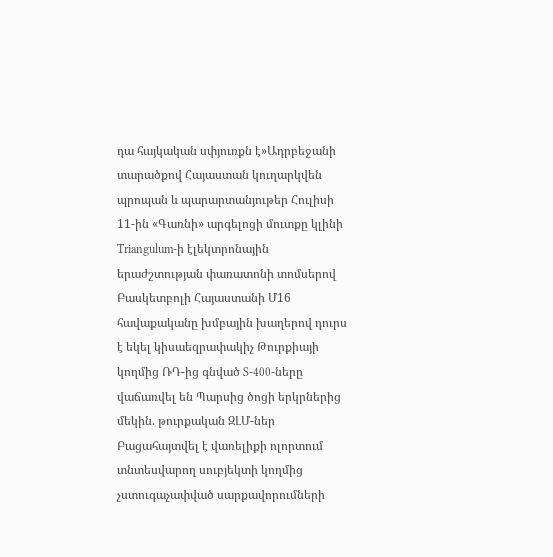դա հայկական սփյուռքն է»Ադրբեջանի տարածքով Հայաստան կուղարկվեն պրոպան և պարարտանյութեր Հուլիսի 11-ին «Գառնի» արգելոցի մուտքը կլինի Triangulum-ի էլեկտրոնային երաժշտության փառատոնի տոմսերով Բասկետբոլի Հայաստանի Մ16 հավաքականը խմբային խաղերով դուրս է եկել կիսաեզրափակիչ Թուրքիայի կողմից ՌԴ-ից գնված S-400-ները վաճառվել են Պարսից ծոցի երկրներից մեկին. թուրքական ԶԼՄ-ներ Բացահայտվել է վառելիքի ոլորտում տնտեսվարող սուբյեկտի կողմից չստուգաչափված սարքավորումների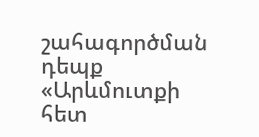շահագործման դեպք «Արևմուտքի հետ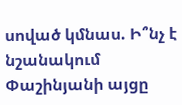սոված կմնաս. Ի՞նչ է նշանակում Փաշինյանի այցը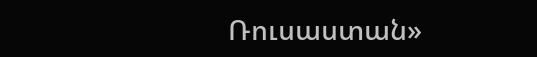Ռուսաստան»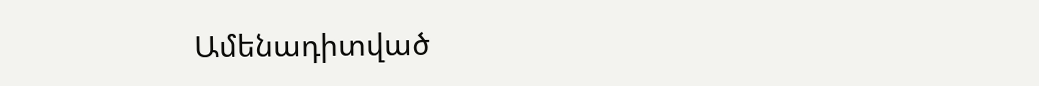Ամենադիտված